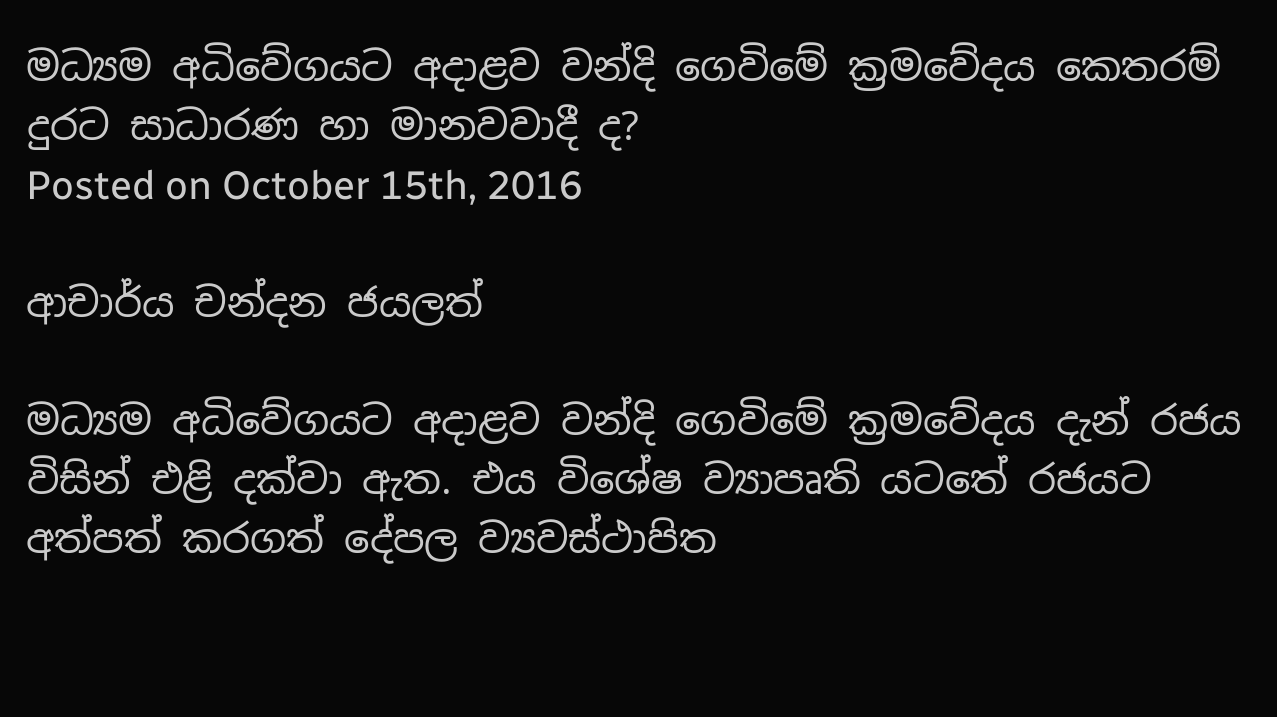මධ්‍යම අධිවේගයට අදාළව වන්දි ගෙවිමේ ක්‍රමවේදය කෙතරම් දුරට සාධාරණ හා මානවවාදී ද?
Posted on October 15th, 2016

ආචාර්ය චන්දන ජයලත්

මධ්‍යම අධිවේගයට අදාළව වන්දි ගෙවිමේ ක්‍රමවේදය දැන් රජය විසින් එළි දක්වා ඇත. එය විශේෂ ව්‍යාපෘති යටතේ රජයට අත්පත් කරගත් දේපල ව්‍යවස්ථාපිත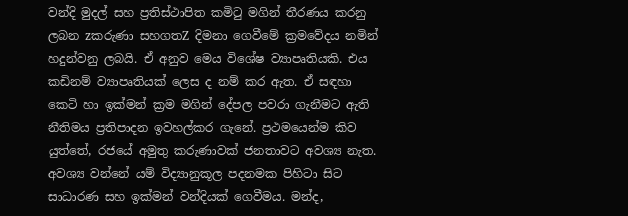වන්දි මුදල් සහ ප්‍රතිස්ථාපිත කමිටු මගින් තීරණය කරනු ලබන zකරුණා සහගතZ දිමනා ගෙවීමේ ක්‍රමවේදය නමින් හදුන්වනු ලබයි. ඒ අනුව මෙය විශේෂ ව්‍යාපෘතියකි. එය කඩිනම් ව්‍යාපෘතියක් ලෙස ද නම් කර ඇත. ඒ සඳහා කෙටි හා ඉක්මන් ක්‍රම මගින් දේපල පවරා ගැනීමට ඇති නීතිමය ප්‍රතිපාදන ඉවහල්කර ගැනේ. ප්‍රථමයෙන්ම කිව යුත්තේ, රජයේ අමුතු කරුණාවක් ජනතාවට අවශ්‍ය නැත. අවශ්‍ය වන්නේ යම් විද්‍යානුකූල පදනමක පිහිටා සිට සාධාරණ සහ ඉක්මන් වන්දියක් ගෙවීමය. මන්ද,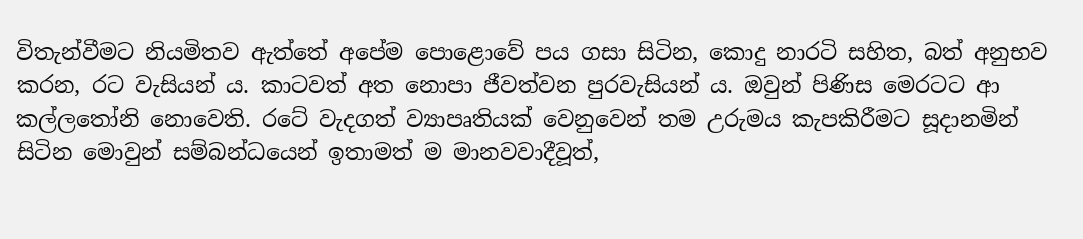විතැන්වීමට නියමිතව ඇත්තේ අපේම පොළොවේ පය ගසා සිටින, කොදු නාරටි සහිත, බත් අනුභව කරන, රට වැසියන් ය. කාටවත් අත නොපා ජීවත්වන පුරවැසියන් ය. ඔවුන් පිණිස මෙරටට ආ කල්ලතෝනි නොවෙති. රටේ වැදගත් ව්‍යාපෘතියක් වෙනුවෙන් තම උරුමය කැපකිරීමට සූදානමින් සිටින මොවුන් සම්බන්ධයෙන් ඉතාමත් ම මානවවාදීවූත්,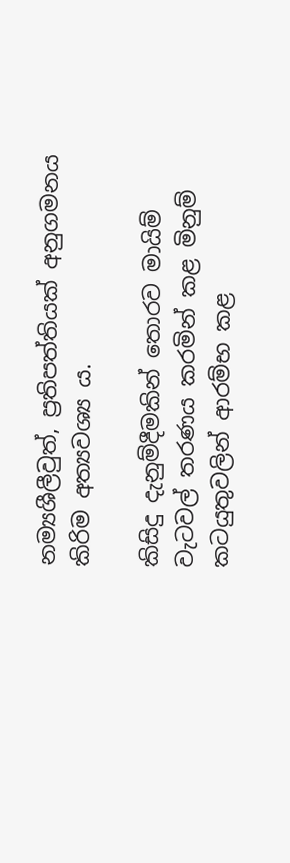නම්‍යශීලීවුත්, ප්‍රතිපත්තියක් අනුගමනය කිරිම අත්‍යවශ්‍ය ය.

කිසිදු දැනුම්දීමකින් තොරව මායිම් වැටවල් තරණය කරමින් කළ මිනුම් කටයුතුවලින් ආරම්භ කළ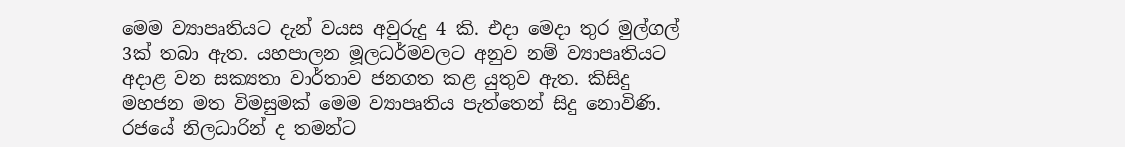මෙම ව්‍යාපෘතියට දැන් වයස අවුරුදු 4 කි. එදා මෙදා තුර මුල්ගල් 3ක් තබා ඇත. යහපාලන මූලධර්මවලට අනුව නම් ව්‍යාපෘතියට අදාළ වන සක්‍යතා වාර්තාව ජනගත කළ යුතුව ඇත. කිසිදු මහජන මත විමසුමක් මෙම ව්‍යාපෘතිය පැත්තෙන් සිදු නොවිණි. රජයේ නිලධාරින් ද තමන්ට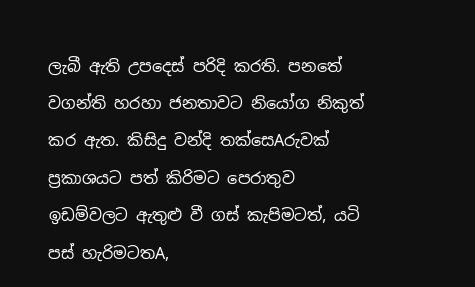ලැබී ඇති උපදෙස් පරිදි කරති. පනතේ වගන්ති හරහා ජනතාවට නියෝග නිකුත් කර ඇත. කිසිදු වන්දි තක්සෙAරුවක් ප්‍රකාශයට පත් කිරිමට පෙරාතුව ඉඩම්වලට ඇතුළු වී ගස් කැපිමටත්, යටි පස් හැරිමටතA,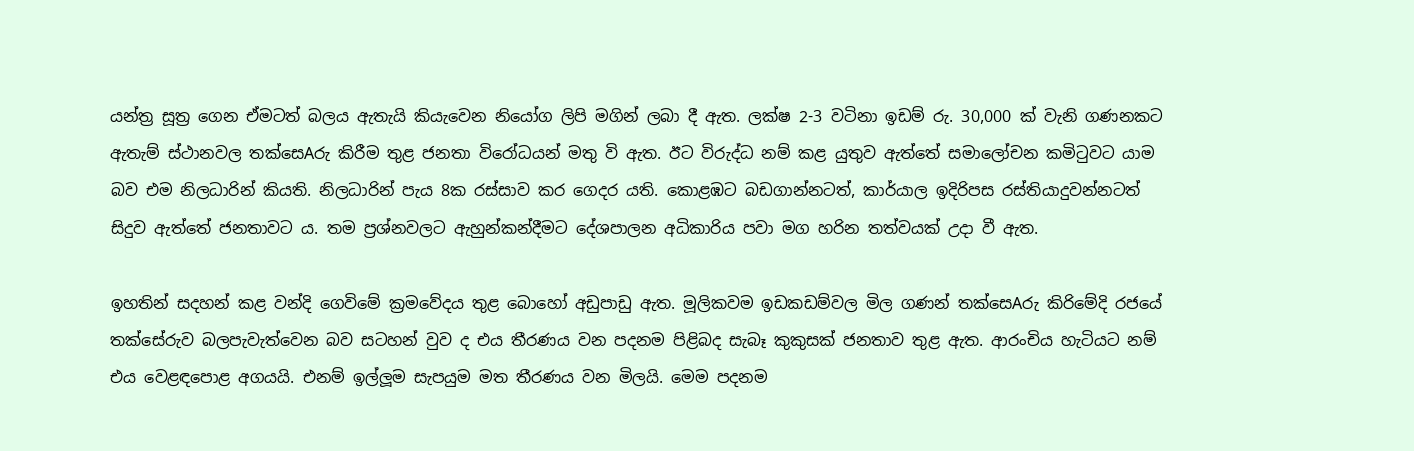යන්ත්‍ර සූත්‍ර ගෙන ඒමටත් බලය ඇතැයි කියැවෙන නියෝග ලිපි මගින් ලබා දී ඇත. ලක්ෂ 2-3 වටිනා ඉඩම් රු. 30,000 ක් වැනි ගණනකට ඇතැම් ස්ථානවල තක්සෙAරු කිරීම තුළ ජනතා විරෝධයන් මතු වි ඇත. ඊට විරුද්ධ නම් කළ යුතුව ඇත්තේ සමාලෝචන කමිටුවට යාම බව එම නිලධාරින් කියති. නිලධාරින් පැය 8ක රස්සාව කර ගෙදර යති. කොළඹට බඩගාන්නටත්, කාර්යාල ඉදිරිපස රස්තියාදුවන්නටත් සිදුව ඇත්තේ ජනතාවට ය. තම ප්‍රශ්නවලට ඇහුන්කන්දීමට දේශපාලන අධිකාරිය පවා මග හරින තත්වයක් උදා වී ඇත.

ඉහතින් සදහන් කළ වන්දි ගෙවිමේ ක්‍රමවේදය තුළ බොහෝ අඩුපාඩු ඇත. මූලිකවම ඉඩකඩම්වල මිල ගණන් තක්සෙAරු කිරිමේදි රජයේ තක්සේරුව බලපැවැත්වෙන බව සටහන් වුව ද එය තීරණය වන පදනම පිළිබද සැබෑ කුකුසක් ජනතාව තුළ ඇත. ආරංචිය හැටියට නම් එය වෙළඳපොළ අගයයි. එනම් ඉල්ලූම සැපයුම මත තීරණය වන මිලයි. මෙම පදනම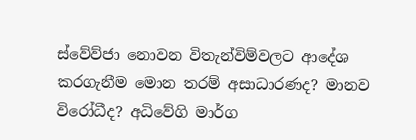ස්වේව්ජා නොවන විතැන්විම්වලට ආදේශ කරගැනීම මොන තරම් අසාධාරණද? මානව විරෝධීද? අධිවේගි මාර්ග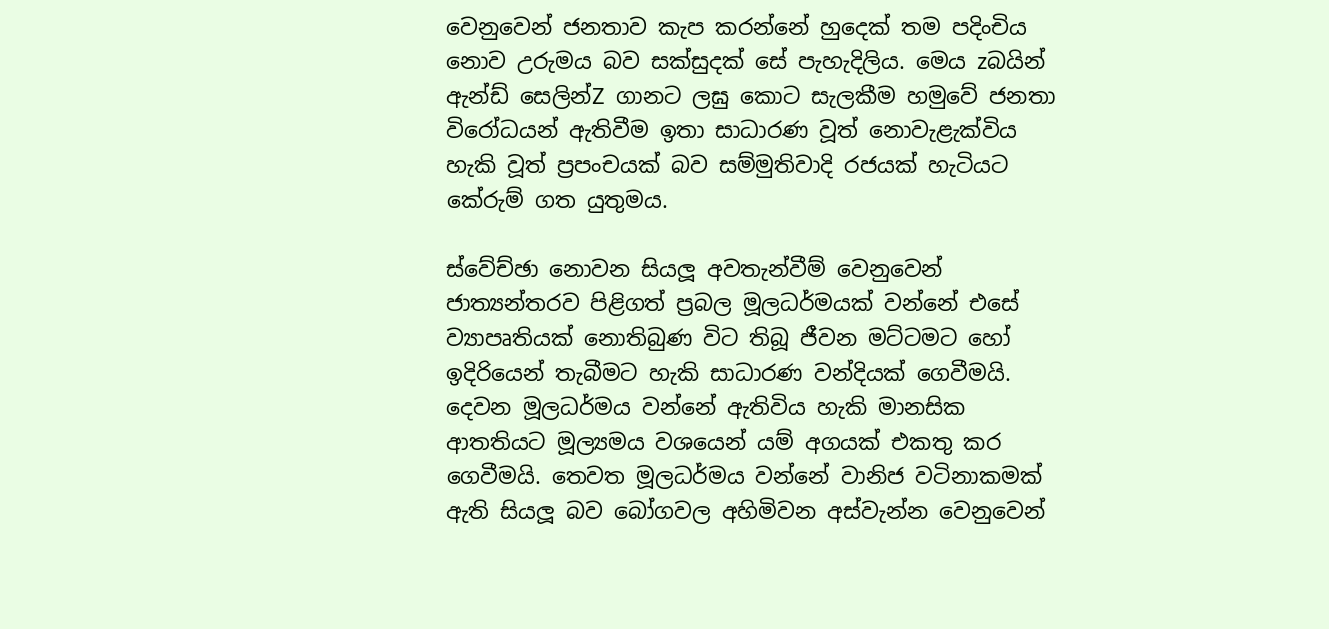වෙනුවෙන් ජනතාව කැප කරන්නේ හුදෙක් තම පදිංචිය නොව උරුමය බව සක්සුදක් සේ පැහැදිලිය. මෙය zබයින් ඇන්ඩ් සෙලින්Z ගානට ලඝු කොට සැලකීම හමුවේ ජනතා විරෝධයන් ඇතිවීම ඉතා සාධාරණ වූත් නොවැළැක්විය හැකි වූත් ප්‍රපංචයක් බව සම්මුතිවාදි රජයක් හැටියට කේරුම් ගත යුතුමය.

ස්වේච්ඡා නොවන සියලූ අවතැන්වීම් වෙනුවෙන් ජාත්‍යන්තරව පිළිගත් ප්‍රබල මූලධර්මයක් වන්නේ එසේ ව්‍යාපෘතියක් නොතිබුණ විට තිබූ ජීවන මට්ටමට හෝ ඉදිරියෙන් තැබීමට හැකි සාධාරණ වන්දියක් ගෙවීමයි. දෙවන මූලධර්මය වන්නේ ඇතිවිය හැකි මානසික ආතතියට මූල්‍යමය වශයෙන් යම් අගයක් එකතු කර ගෙවීමයි. තෙවත මූලධර්මය වන්නේ වානිජ වටිනාකමක් ඇති සියලූ බව බෝගවල අහිමිවන අස්වැන්න වෙනුවෙන්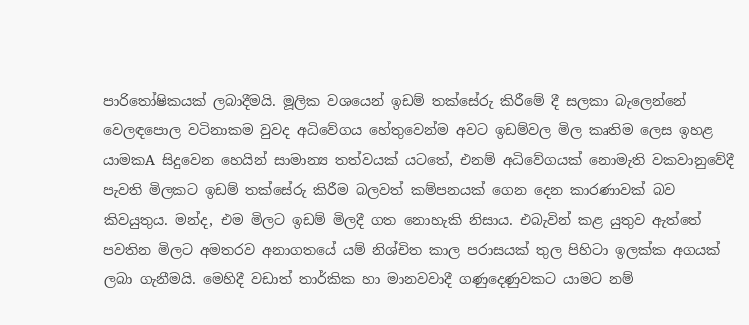පාරිතෝෂිකයක් ලබාදීමයි. මූලික වශයෙන් ඉඩම් තක්සේරු කිරීමේ දී සලකා බැලෙන්නේ වෙලඳපොල වටිනාකම වුවද අධිවේගය හේතුවෙන්ම අවට ඉඩම්වල මිල කෘතිම ලෙස ඉහළ යාමකA සිදුවෙන හෙයින් සාමාන්‍ය තත්වයක් යටතේ, එනම් අධිවේගයක් නොමැති වකවානුවේදී පැවති මිලකට ඉඩම් තක්සේරු කිරීම බලවත් කම්පනයක් ගෙන දෙන කාරණාවක් බව කිවයුතුය. මන්ද, එම මිලට ඉඩම් මිලදී ගත නොහැකි නිසාය. එබැවින් කළ යුතුව ඇත්තේ පවතින මිලට අමතරව අනාගතයේ යම් නිශ්චිත කාල පරාසයක් තුල පිහිටා ඉලක්ක අගයක් ලබා ගැනීමයි. මෙහිදී වඩාත් තාර්කික හා මානවවාදී ගණුදෙණුවකට යාමට නම්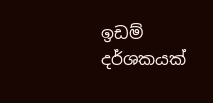ඉඩම් දර්ශකයක්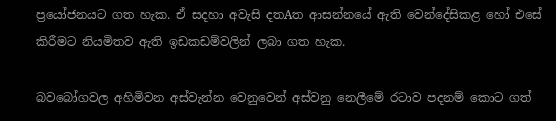ප්‍රයෝජනයට ගත හැක. ඒ සදහා අවැසි දතAත ආසන්නයේ ඇති වෙන්දේසිකළ හෝ එසේ කිරීමට නියමිතව ඇති ඉඩකඩම්වලින් ලබා ගත හැක.

බවබෝගවල අහිමිවන අස්වැන්න වෙනුවෙන් අස්වනු නෙලීමේ රටාව පදනම් කොට ගත්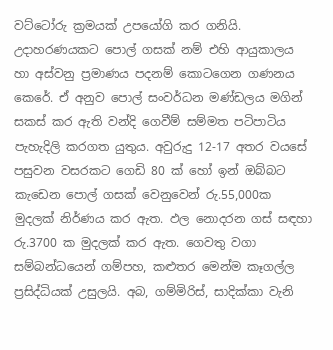වට්ටෝරු ක්‍රමයක් උපයෝගි කර ගනියි. උදාහරණයකට පොල් ගසක් නම් එහි ආයුකාලය හා අස්වනු ප්‍රමාණය පදනම් කොටගෙන ගණනය කෙරේ. ඒ අනුව පොල් සංවර්ධන මණ්ඩලය මගින් සකස් කර ඇති වන්දි ගෙවීම් සම්මත පටිපාටිය පැහැදිලි කරගත යුතුය. අවුරුදු 12-17 අතර වයසේ පසුවන වසරකට ගෙඩි 80 ක් හෝ ඉන් ඔබ්බට කැඩෙන පොල් ගසක් වෙනුවෙන් රු.55,000ක මුදලක් නිර්ණය කර ඇත. ඵල නොදරන ගස් සඳහා රු.3700 ක මුදලක් කර ඇත. ගෙවතු වගා සම්බන්ධයෙන් ගම්පහ, කළුතර මෙන්ම කෑගල්ල ප්‍රසිද්ධියක් උසුලයි. අබ, ගම්මිරිස්, සාදික්කා වැනි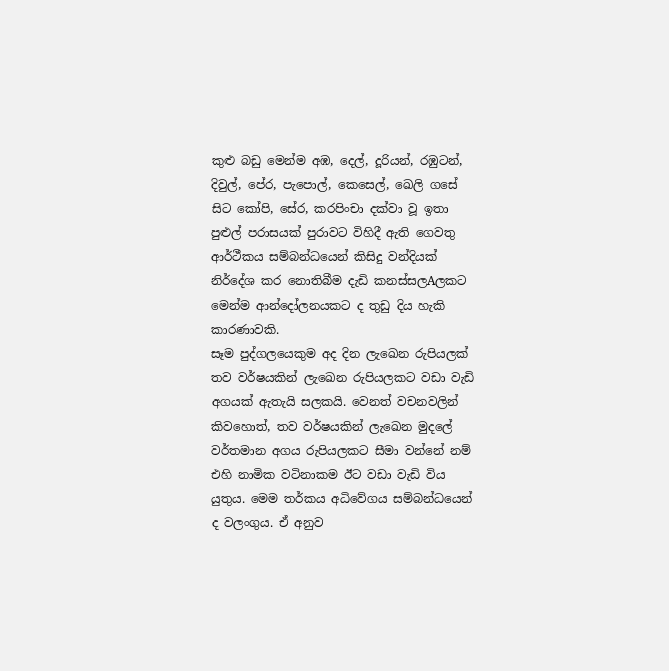කුළු බඩු මෙන්ම අඹ, දෙල්, දූරියන්, රඹුටන්, දිවුල්, පේර, පැපොල්, කෙසෙල්, ඛෙලි ගසේ සිට කෝපි, සේර, කරපිංචා දක්වා වූ ඉතා පුළුල් පරාසයක් පුරාවට විහිදී ඇති ගෙවතු ආර්ථීකය සම්බන්ධයෙන් කිසිදු වන්දියක් නිර්දේශ කර නොතිබීම දැඩි කනස්සලAලකට මෙන්ම ආන්දෝලනයකට ද තුඩු දිය හැකි කාරණාවකි.
සෑම පුද්ගලයෙකුම අද දින ලැඛෙන රුපියලක් තව වර්ෂයකින් ලැඛෙන රුපියලකට වඩා වැඩි අගයක් ඇතැයි සලකයි. වෙනත් වචනවලින් කිවහොත්, තව වර්ෂයකින් ලැඛෙන මුදලේ වර්තමාන අගය රුපියලකට සීමා වන්නේ නම් එහි නාමික වටිනාකම ඊට වඩා වැඩි විය යුතුය. මෙම තර්කය අධිවේගය සම්බන්ධයෙන් ද වලංගුය. ඒ අනුව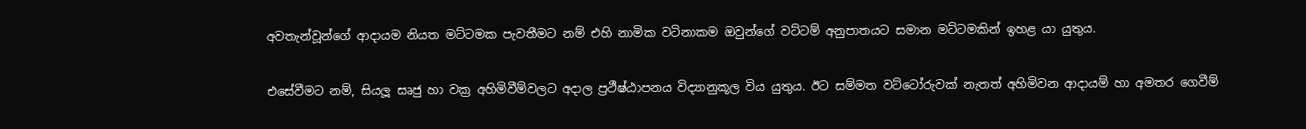අවතැන්වූන්ගේ ආදායම නියත මට්ටමක පැවතීමට නම් එහි නාමික වටිනාකම ඔවුන්ගේ වට්ටම් අනුපාතයට සමාන මට්ටමකින් ඉහළ යා යුතුය.

එසේවීමට නම්, සියලූ සෘජු හා වක්‍ර අහිමිවීම්වලට අදාල ප්‍රථීෂ්ඨාපනය විද්‍යානුකූල විය යුතුය. ඊට සම්මත වට්ටෝරුවක් නැතත් අහිමිවන ආදායම් හා අමතර ගෙවීම්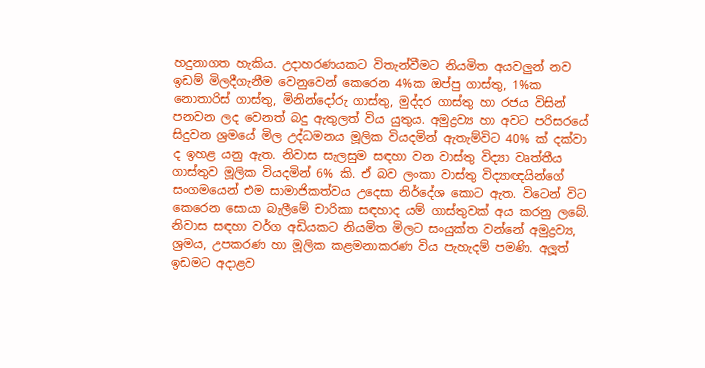හදුනාගත හැකිය. උදාහරණයකට විතැන්වීමට නියමිත අයවලුන් නව ඉඩම් මිලදීගැනීම වෙනුවෙන් කෙරෙන 4%ක ඔප්පු ගාස්තු, 1%ක නොතාරිස් ගාස්තු, මිනින්දෝරු ගාස්තු, මුද්දර ගාස්තු හා රජය විසින් පනවන ලද වෙනත් බදු ඇතුලත් විය යුතුය. අමුද්‍රව්‍ය හා අවට පරිසරයේ සිදුවන ශ්‍රමයේ මිල උද්ධමනය මූලික වියදමින් ඇතැම්විට 40% ක් දක්වා ද ඉහළ යනු ඇත. නිවාස සැලසුම සඳහා වන වාස්තු විද්‍යා වෘත්තීය ගාස්තුව මූලික වියදමින් 6% කි. ඒ බව ලංකා වාස්තු විද්‍යාඥයින්ගේ සංගමයෙන් එම සාමාජිකත්වය උදෙසා නිර්දේශ කොට ඇත. විටෙන් විට කෙරෙන සොයා බැලීමේ චාරිකා සඳහාද යම් ගාස්තුවක් අය කරනු ලබේ. නිවාස සඳහා වර්ග අඩියකට නියමිත මිලට සංයුක්ත වන්නේ අමුද්‍රව්‍ය, ශ්‍රමය, උපකරණ හා මූලික කළමනාකරණ විය පැහැදම් පමණි. අලූත් ඉඩමට අදාළව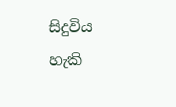සිදුවිය හැකි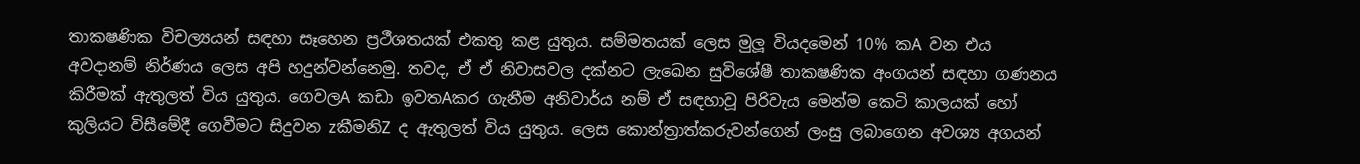තාක‍ෂණික විචල්‍යයන් සඳහා සෑහෙන ප්‍රථීශතයක් එකතු කළ යුතුය. සම්මතයක් ලෙස මුලූ වියදමෙන් 10% කA වන එය අවදානම් නිර්ණය ලෙස අපි හදුන්වන්නෙමු. තවද, ඒ ඒ නිවාසවල දක්නට ලැඛෙන සුවිශේෂී තාක‍ෂණික අංගයන් සඳහා ගණනය කිරීමක් ඇතුලත් විය යුතුය. ගෙවලA කඩා ඉවතAකර ගැනීම අනිවාර්ය නම් ඒ සඳහාවූ පිරිවැය මෙන්ම කෙටි කාලයක් හෝ කුලියට විසීමේදී ගෙවීමට සිදුවන zකීමනිZ ද ඇතුලත් විය යුතුය. ලෙස කොන්ත්‍රාත්කරුවන්ගෙන් ලංසු ලබාගෙන අවශ්‍ය අගයන්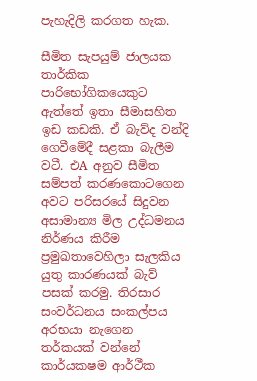පැහැදිලි කරගත හැක.

සීමිත සැපයුම් ජාලයක තාර්කික පාරිභෝගිකයෙකුට ඇත්තේ ඉතා සීමාසහිත ඉඩ කඩකි. ඒ බැව්ද වන්දි ගෙවීමේදී සළකා බැලීම වටී. එA අනුව සීමිත සම්පත් කරණකොටගෙන අවට පරිසරයේ සිදුවන අසාමාන්‍ය මිල උද්ධමනය නිර්ණය කිරීම ප්‍රමුඛතාවෙහිලා සැලකිය යුතු කාරණයක් බැව් පසක් කරමු. තිරසාර සංවර්ධනය සංකල්පය අරභයා නැගෙන තර්කයක් වන්නේ කාර්යක‍ෂම ආර්ථීක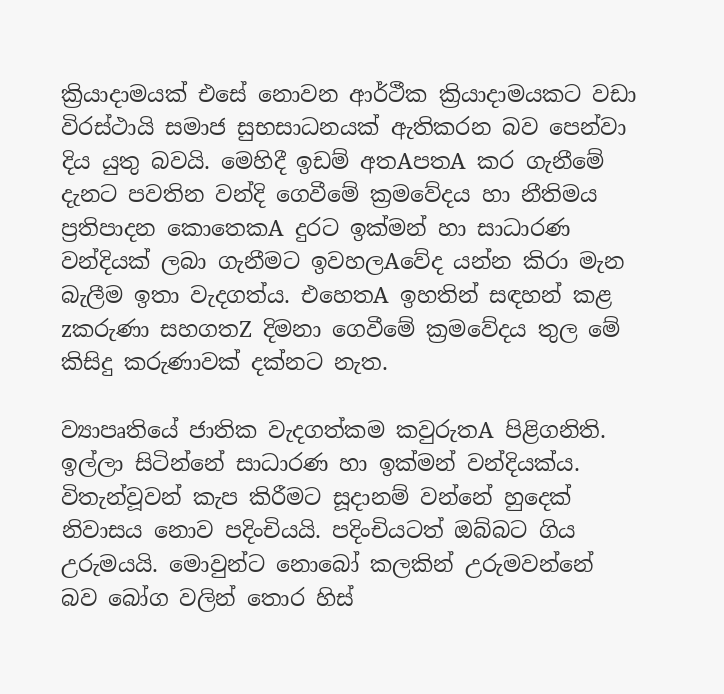ක්‍රියාදාමයක් එසේ නොවන ආර්ථීක ක්‍රියාදාමයකට වඩා විරස්ථායි සමාජ සුභසාධනයක් ඇතිකරන බව පෙන්වා දිය යුතු බවයි. මෙහිදී ඉඩම් අතAපතA කර ගැනීමේ දැනට පවතින වන්දි ගෙවීමේ ක්‍රමවේදය හා නීතිමය ප්‍රතිපාදන කොතෙකA දුරට ඉක්මන් හා සාධාරණ වන්දියක් ලබා ගැනීමට ඉවහලAවේද යන්න කිරා මැන බැලීම ඉතා වැදගත්ය. එහෙතA ඉහතින් සඳහන් කළ zකරුණා සහගතZ දිමනා ගෙවීමේ ක්‍රමවේදය තුල මේ කිසිදු කරුණාවක් දක්නට නැත.

ව්‍යාපෘතියේ ජාතික වැදගත්කම කවුරුතA පිළිගනිති. ඉල්ලා සිටින්නේ සාධාරණ හා ඉක්මන් වන්දියක්ය. විතැන්වූවන් කැප කිරීමට සූදානම් වන්නේ හුදෙක් නිවාසය නොව පදිංචියයි. පදිංචියටත් ඔබ්බට ගිය උරුමයයි. මොවුන්ට නොබෝ කලකින් උරුමවන්නේ බව බෝග වලින් තොර හිස්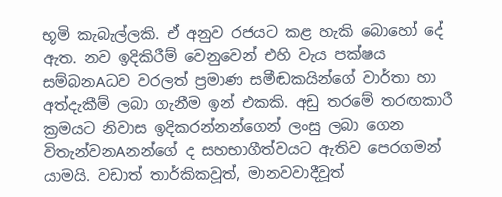භූමි කැබැල්ලකි. ඒ අනුව රජයට කළ හැකි බොහෝ දේ ඇත. නව ඉදිකිරීම් වෙනුවෙන් එහි වැය පක්ෂය සම්බනAධව වරලත් ප්‍රමාණ සමීඬකයින්ගේ වාර්තා හා අත්දැකීම් ලබා ගැනීම ඉන් එකකි. අඩු තරමේ තරඟකාරී ක්‍රමයට නිවාස ඉදිකරන්නන්ගෙන් ලංසු ලබා ගෙන විතැන්වනAනන්ගේ ද සහභාගීත්වයට ඇතිව පෙරගමන් යාමයි. වඩාත් තාර්කිකවූත්, මානවවාදීවූත්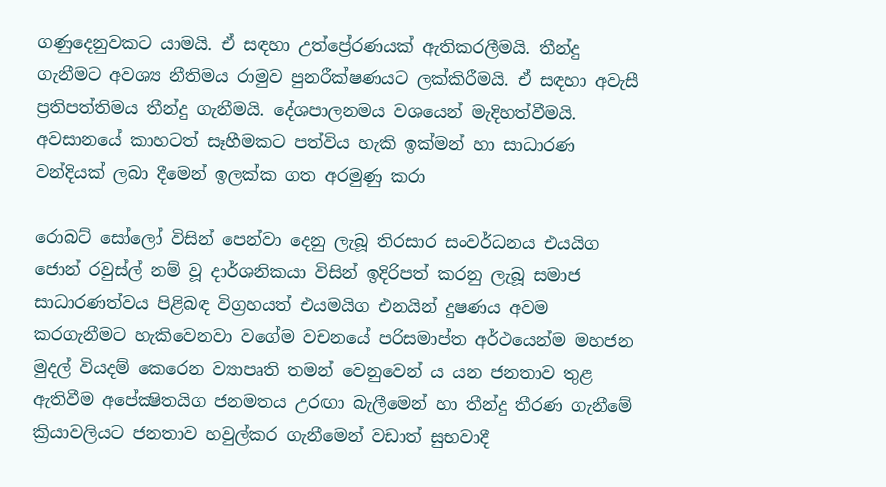ගණුදෙනුවකට යාමයි. ඒ සඳහා උත්ප්‍රේරණයක් ඇතිකරලීමයි. තීන්දු ගැනීමට අවශ්‍ය නීතිමය රාමුව පුනරීක්ෂණයට ලක්කිරීමයි. ඒ සඳහා අවැසී ප්‍රතිපත්තිමය තීන්දු ගැනීමයි. දේශපාලනමය වශයෙන් මැදිහත්වීමයි. අවසානයේ කාහටත් සෑහීමකට පත්විය හැකි ඉක්මන් හා සාධාරණ වන්දියක් ලබා දීමෙන් ඉලක්ක ගත අරමුණු කරා

රොබට් සෝලෝ විසින් පෙන්වා දෙනු ලැබූ තිරසාර සංවර්ධනය එයයිග ජොන් රවුස්ල් නම් වූ දාර්ශනිකයා විසින් ඉදිරිපත් කරනු ලැබූ සමාජ සාධාරණත්වය පිළිබඳ විග්‍රහයත් එයමයිග එනයින් දුෂණය අවම කරගැනීමට හැකිවෙනවා වගේම වචනයේ පරිසමාප්ත අර්ථයෙන්ම මහජන මුදල් වියදම් කෙරෙන ව්‍යාපෘති තමන් වෙනුවෙන් ය යන ජනතාව තුළ ඇතිවීම අපේක්‍ෂිතයිග ජනමතය උරඟා බැලීමෙන් හා තීන්දු තීරණ ගැනීමේ ක්‍රියාවලියට ජනතාව හවුල්කර ගැනීමෙන් වඩාත් සුභවාදී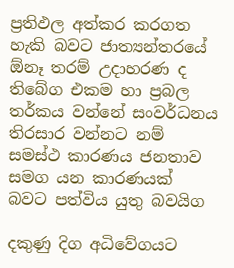ප්‍රතිඵල අත්කර කරගත හැකි බවට ජාත්‍යන්තරයේ ඕනෑ තරම් උදාහරණ ද තිබේග එකම හා ප්‍රබල තර්කය වන්නේ සංවර්ධනය තිරසාර වන්නට නම් සමස්ථ කාරණය ජනතාව සමග යන කාරණයක් බවට පත්විය යුතු බවයිග

දකුණු දිග අධිවේගයට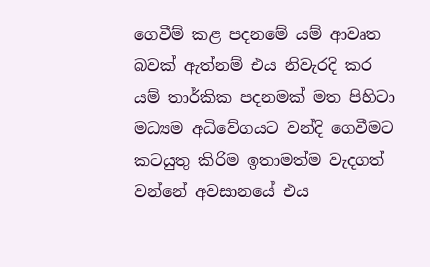ගෙවීම් කළ පදනමේ යම් ආවෘත බවක් ඇත්නම් එය නිවැරදි කර යම් තාර්කික පදනමක් මත පිහිටා මධ්‍යම අධිවේගයට වන්දි ගෙවීමට කටයුතු කිරිම ඉතාමත්ම වැදගත් වන්නේ අවසානයේ එය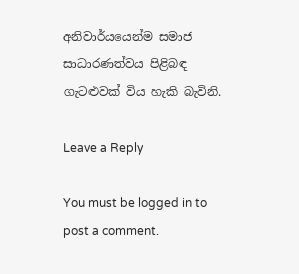අනිවාර්යයෙන්ම සමාජ සාධාරණත්වය පිළිබඳ ගැටළුවක් විය හැකි බැවිනි.

Leave a Reply

You must be logged in to post a comment.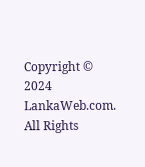Copyright © 2024 LankaWeb.com. All Rights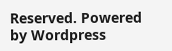Reserved. Powered by Wordpress